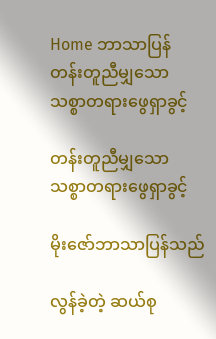Home ဘာသာပြန် တန်းတူညီမျှသော သစ္စာတရားဖွေရှာခွင့်

တန်းတူညီမျှသော သစ္စာတရားဖွေရှာခွင့်

မိုးဇော်ဘာသာပြန်သည်

လွန်ခဲ့တဲ့ ဆယ်စု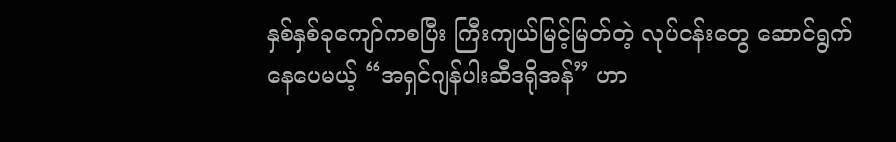နှစ်နှစ်ခုကျော်ကစပြီး ကြီးကျယ်မြင့်မြတ်တဲ့ လုပ်ငန်းတွေ ဆောင်ရွက်နေပေမယ့် “အရှင်ဂျန်ပါးဆီဒရိုအန်” ဟာ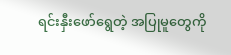ရင်းနှီးဖော်ရွေတဲ့ အပြုမူတွေကို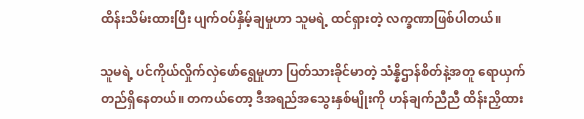ထိန်းသိမ်းထားပြီး ပျက်ဝပ်နှိမ့်ချမှုဟာ သူမရဲ့ ထင်ရှားတဲ့ လက္ခဏာဖြစ်ပါတယ်။

သူမရဲ့ ပင်ကိုယ်လှိုက်လှဲဖော်ရွေမှုဟာ ပြတ်သားခိုင်မာတဲ့ သံန္နိဌာန်စိတ်နဲ့အတူ ရောယှက်တည်ရှိနေတယ်။ တကယ်တော့ ဒီအရည်အသွေးနှစ်မျိုးကို ဟန်ချက်ညီညီ ထိန်းညှိထား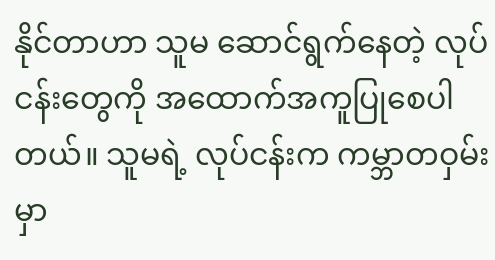နိုင်တာဟာ သူမ ဆောင်ရွက်နေတဲ့ လုပ်ငန်းတွေကို အထောက်အကူပြုစေပါတယ်။ သူမရဲ့ လုပ်ငန်းက ကမ္ဘာတဝှမ်းမှာ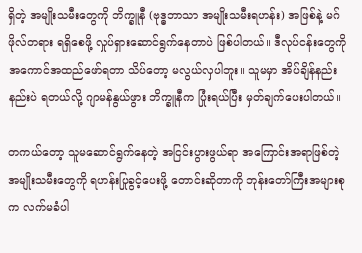ရှိတဲ့ အမျိုးသမီးတွေကို ဘိက္ခူနီ (ဗုဒ္ဓဘာသာ အမျိုးသမီးရဟန်း) အဖြစ်နဲ့ မဂ်ဖိုလ်တရား ရရှိစေဖို့ လှုပ်ရှားဆောင်ရွက်နေတာပဲ ဖြစ်ပါတယ်။ ဒီလုပ်ငန်းတွေကို အကောင်အထည်ဖော်ရတာ သိပ်တော့ မလွယ်လှပါဘူး။ သူမမှာ အိပ်ချိန်နည်းနည်းပဲ ရတယ်လို့ ဂျာမန်နွယ်ဖွား ဘိက္ခူနီက ပြုံးရယ်ပြီး မှတ်ချက်ပေးပါတယ်။

တကယ်တော့ သူမဆောင်ရွက်နေတဲ့ အငြင်းပွားဖွယ်ရာ အကြောင်းအရာဖြစ်တဲ့ အမျိုးသမီးတွေကို ရဟန်းပြုခွင့်ပေးဖို့ တောင်းဆိုတာကို ဘုန်းတော်ကြီးအများစုက လက်မခံပါ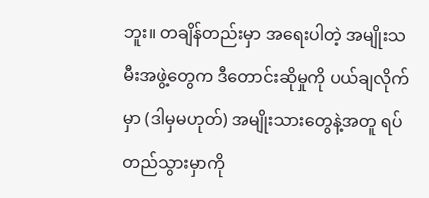ဘူး။ တချိန်တည်းမှာ အရေးပါတဲ့ အမျိုးသမီးအဖွဲ့တွေက ဒီတောင်းဆိုမှုကို ပယ်ချလိုက်မှာ (ဒါမှမဟုတ်) အမျိုးသားတွေနဲ့အတူ ရပ်တည်သွားမှာကို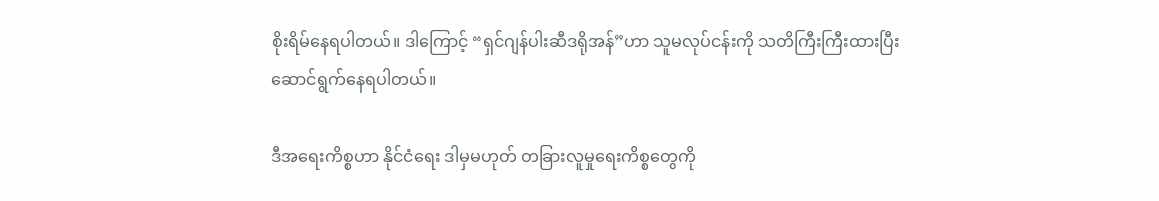စိုးရိမ်နေရပါတယ်။ ဒါကြောင့် “ရှင်ဂျန်ပါးဆီဒရိုအန်”ဟာ သူမလုပ်ငန်းကို သတိကြီးကြီးထားပြီး ဆောင်ရွက်နေရပါတယ်။

ဒီအရေးကိစ္စဟာ နိုင်ငံရေး ဒါမှမဟုတ် တခြားလူမှုရေးကိစ္စတွေကို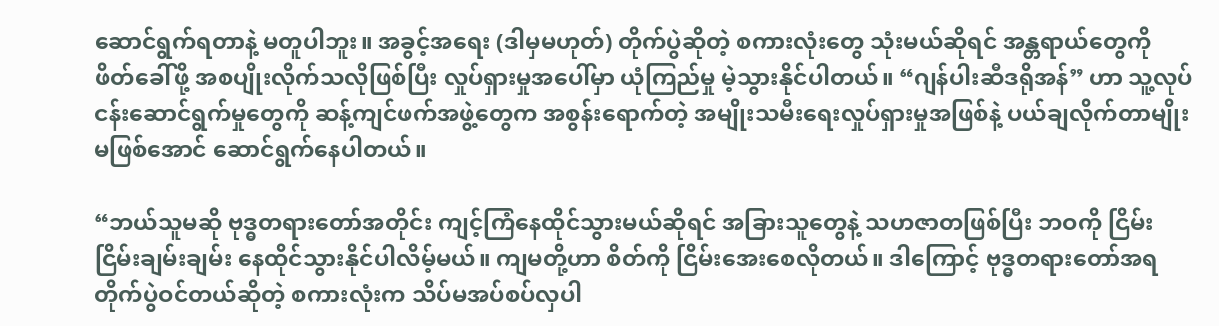ဆောင်ရွက်ရတာနဲ့ မတူပါဘူး။ အခွင့်အရေး (ဒါမှမဟုတ်) တိုက်ပွဲဆိုတဲ့ စကားလုံးတွေ သုံးမယ်ဆိုရင် အန္တရာယ်တွေကို ဖိတ်ခေါ်ဖို့ အစပျိုးလိုက်သလိုဖြစ်ပြီး လှုပ်ရှားမှုအပေါ်မှာ ယုံကြည်မှု မဲ့သွားနိုင်ပါတယ်။ “ဂျန်ပါးဆီဒရိုအန်” ဟာ သူ့လုပ်ငန်းဆောင်ရွက်မှုတွေကို ဆန့်ကျင်ဖက်အဖွဲ့တွေက အစွန်းရောက်တဲ့ အမျိုးသမီးရေးလှုပ်ရှားမှုအဖြစ်နဲ့ ပယ်ချလိုက်တာမျိုး မဖြစ်အောင် ဆောင်ရွက်နေပါတယ်။

“ဘယ်သူမဆို ဗုဒ္ဓတရားတော်အတိုင်း ကျင့်ကြံနေထိုင်သွားမယ်ဆိုရင် အခြားသူတွေနဲ့ သဟဇာတဖြစ်ပြီး ဘဝကို ငြိမ်းငြိမ်းချမ်းချမ်း နေထိုင်သွားနိုင်ပါလိမ့်မယ်။ ကျမတို့ဟာ စိတ်ကို ငြိမ်းအေးစေလိုတယ်။ ဒါကြောင့် ဗုဒ္ဓတရားတော်အရ တိုက်ပွဲဝင်တယ်ဆိုတဲ့ စကားလုံးက သိပ်မအပ်စပ်လှပါ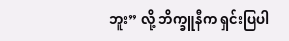ဘူး” လို့ ဘိက္ခူနီက ရှင်းပြပါ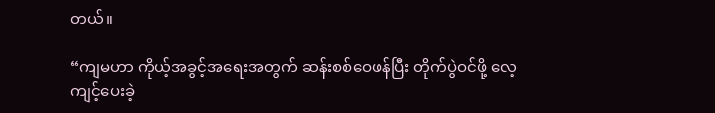တယ်။

“ကျမဟာ ကိုယ့်အခွင့်အရေးအတွက် ဆန်းစစ်ဝေဖန်ပြီး တိုက်ပွဲဝင်ဖို့ လေ့ကျင့်ပေးခဲ့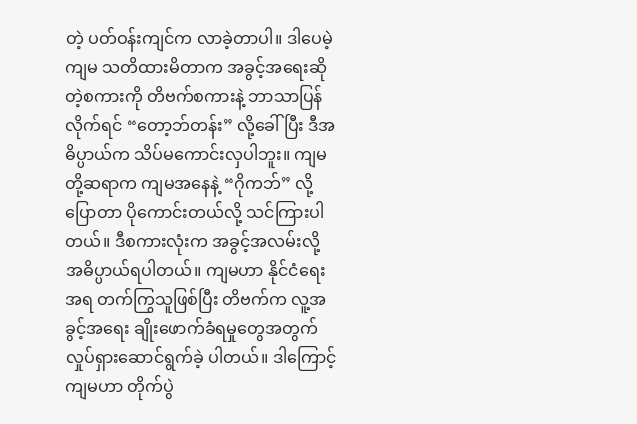တဲ့ ပတ်ဝန်းကျင်က လာခဲ့တာပါ။ ဒါပေမဲ့ ကျမ သတိထားမိတာက အခွင့်အရေးဆိုတဲ့စကားကို တိဗက်စကားနဲ့ ဘာသာပြန်လိုက်ရင် “တော့ဘ်တန်း” လို့ခေါ်ပြီး ဒီအဓိပ္ပာယ်က သိပ်မကောင်းလှပါဘူး။ ကျမတို့ဆရာက ကျမအနေနဲ့ “ဂိုကဘ်” လို့ ပြောတာ ပိုကောင်းတယ်လို့ သင်ကြားပါတယ်။ ဒီစကားလုံးက အခွင့်အလမ်းလို့ အဓိပ္ပာယ်ရပါတယ်။ ကျမဟာ နိုင်ငံရေးအရ တက်ကြွသူဖြစ်ပြီး တိဗက်က လူ့အခွင့်အရေး ချိုးဖောက်ခံရမှုတွေအတွက် လှုပ်ရှားဆောင်ရွက်ခဲ့ ပါတယ်။ ဒါကြောင့် ကျမဟာ တိုက်ပွဲ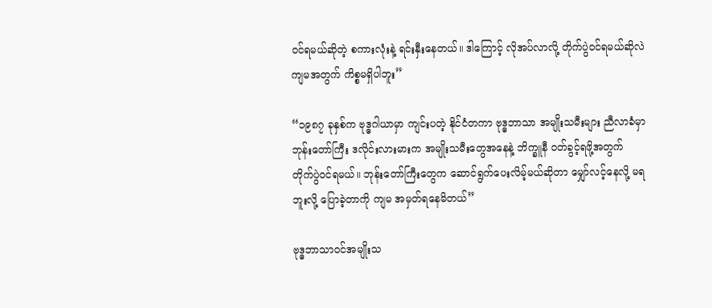ဝင်ရမယ်ဆိုတဲ့ စကားလုံးနဲ့ ရင်းနှီးနေတယ်။ ဒါကြောင့် လိုအပ်လာလို့ တိုက်ပွဲဝင်ရမယ်ဆိုလဲ ကျမအတွက် ကိစ္စမရှိပါဘူး”

“၁၉၈၇ ခုနှစ်က ဗုဒ္ဓဂါယာမှာ ကျင်းပတဲ့ နိုင်ငံတကာ ဗုဒ္ဓဘာသာ အမျိုးသမီးများ ညီလာခံမှာ ဘုန်းတော်ကြီး ဒလိုင်းလားမားက အမျိုးသမီးတွေအနေနဲ့ ဘိက္ခူနီ ဝတ်ခွင့်ရဖို့အတွက် တိုက်ပွဲဝင်ရမယ်။ ဘုန်းတော်ကြီးတွေက ဆောင်ရွက်ပေးလိမ့်မယ်ဆိုတာ မျှော်လင့်နေလို့ မရဘူးလို့ ပြောခဲ့တာကို ကျမ အမှတ်ရနေမိတယ်”

ဗုဒ္ဓဘာသာဝင်အမျိုးသ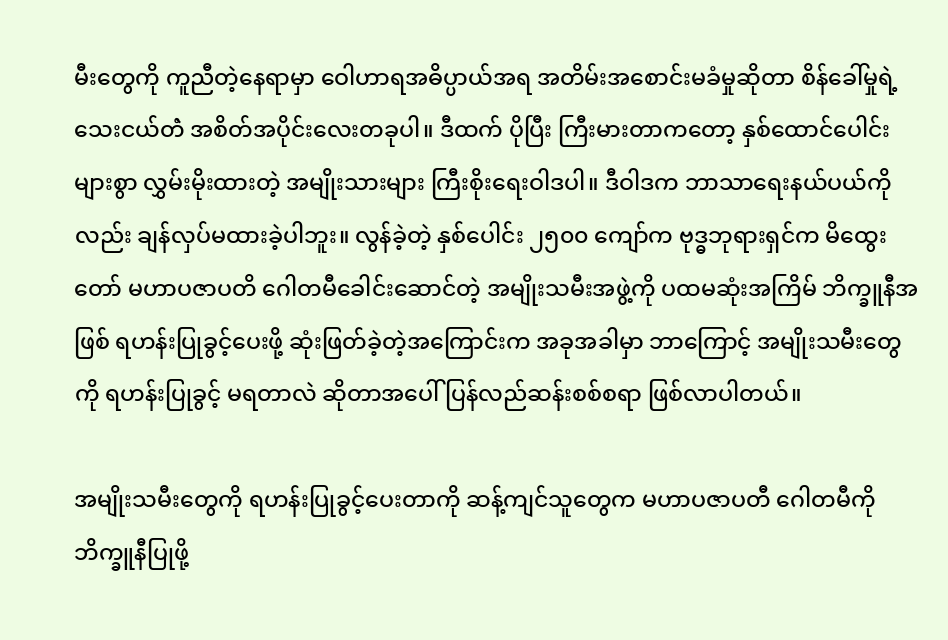မီးတွေကို ကူညီတဲ့နေရာမှာ ဝေါဟာရအဓိပ္ပာယ်အရ အတိမ်းအစောင်းမခံမှုဆိုတာ စိန်ခေါ်မှုရဲ့ သေးငယ်တဲံ အစိတ်အပိုင်းလေးတခုပါ။ ဒီထက် ပိုပြီး ကြီးမားတာကတော့ နှစ်ထောင်ပေါင်းများစွာ လွှမ်းမိုးထားတဲ့ အမျိုးသားများ ကြီးစိုးရေးဝါဒပါ။ ဒီဝါဒက ဘာသာရေးနယ်ပယ်ကိုလည်း ချန်လှပ်မထားခဲ့ပါဘူး။ လွန်ခဲ့တဲ့ နှစ်ပေါင်း ၂၅၀၀ ကျော်က ဗုဒ္ဓဘုရားရှင်က မိထွေးတော် မဟာပဇာပတိ ဂေါတမီခေါင်းဆောင်တဲ့ အမျိုးသမီးအဖွဲ့ကို ပထမဆုံးအကြိမ် ဘိက္ခူနီအဖြစ် ရဟန်းပြုခွင့်ပေးဖို့ ဆုံးဖြတ်ခဲ့တဲ့အကြောင်းက အခုအခါမှာ ဘာကြောင့် အမျိုးသမီးတွေကို ရဟန်းပြုခွင့် မရတာလဲ ဆိုတာအပေါ် ပြန်လည်ဆန်းစစ်စရာ ဖြစ်လာပါတယ်။

အမျိုးသမီးတွေကို ရဟန်းပြုခွင့်ပေးတာကို ဆန့်ကျင်သူတွေက မဟာပဇာပတီ ဂေါတမီကို ဘိက္ခူနီပြုဖို့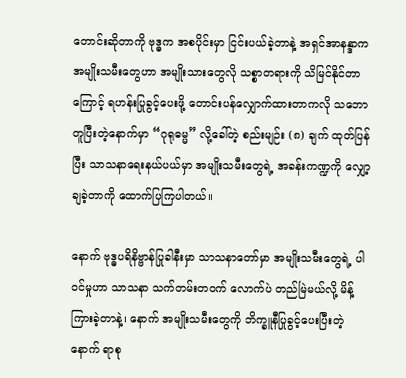တောင်းဆိုတာကို ဗုဒ္ဓက အစပိုင်းမှာ ငြင်းပယ်ခဲ့တာနဲ့ အရှင်အာနန္ဒာက အမျိုးသမီးတွေဟာ အမျိုးသားတွေလို သစ္စာတရားကို သိမြင်နိုင်တာကြောင့် ရဟန်းပြုခွင့်ပေးဖို့ တောင်းပန်လျှောက်ထားတာကလို သဘောတူပြီးတဲ့နောက်မှာ “ဂုရုဓမ္မ” လို့ခေါ်တဲ့ စည်းမျဉ်း (၈) ချက် ထုတ်ပြန်ပြီး သာသနာရေးနယ်ပယ်မှာ အမျိုးသမီးတွေရဲ့ အခန်းကဏ္ဍကို လျှော့ချခဲ့တာကို ထောက်ပြကြပါတယ်။

နောက် ဗုဒ္ဓပရိနိဗ္ဗာန်ပြုခါနီးမှာ သာသနာတော်မှာ အမျိုးသမီးတွေရဲ့ ပါဝင်မှုဟာ သာသနာ သက်တမ်းတဝက် လောက်ပဲ တည်မြဲမယ်လို့ မိန့်ကြားခဲ့တာနဲ့၊ နောက် အမျိုးသမီးတွေကို ဘိက္ခူနီပြုခွင့်ပေးပြီးတဲ့နောက် ရာစု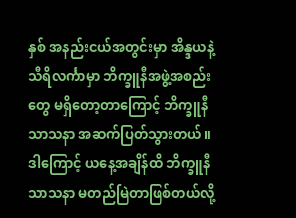နှစ် အနည်းငယ်အတွင်းမှာ အိန္ဒယနဲ့ သီရိလင်္ကာမှာ ဘိက္ခူနီအဖွဲ့အစည်းတွေ မရှိတော့တာကြောင့် ဘိက္ခူနီ သာသနာ အဆက်ပြတ်သွားတယ်။ ဒါကြောင့် ယနေ့အချိန်ထိ ဘိက္ခူနီ သာသနာ မတည်မြဲတာဖြစ်တယ်လို့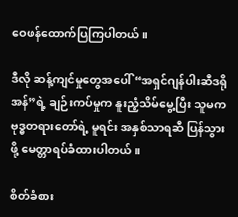ဝေဖန်ထောက်ပြကြပါတယ်။

ဒီလို ဆန့်ကျင်မှုတွေအပေါ် “အရှင်ဂျန်ပါးဆီဒရိုအန်”ရဲ့ ချဉ်းကပ်မှုက နူးညံ့သိမ်မွေ့ပြီး သူမက ဗုဒ္ဓတရားတော်ရဲ့ မူရင်း အနှစ်သာရဆီ ပြန်သွားဖို့ မေတ္တာရပ်ခံထားပါတယ်။

စိတ်ခံစား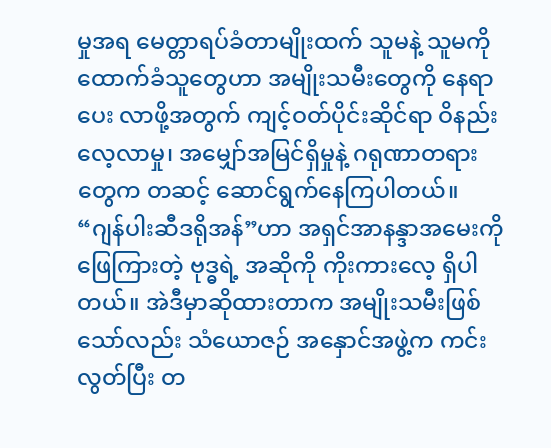မှုအရ မေတ္တာရပ်ခံတာမျိုးထက် သူမနဲ့ သူမကို ထောက်ခံသူတွေဟာ အမျိုးသမီးတွေကို နေရာပေး လာဖို့အတွက် ကျင့်ဝတ်ပိုင်းဆိုင်ရာ ဝိနည်းလေ့လာမှု၊ အမျှော်အမြင်ရှိမှုနဲ့ ဂရုဏာတရားတွေက တဆင့် ဆောင်ရွက်နေကြပါတယ်။ “ဂျန်ပါးဆီဒရိုအန်”ဟာ အရှင်အာနန္ဒာအမေးကို ဖြေကြားတဲ့ ဗုဒ္ဓရဲ့ အဆိုကို ကိုးကားလေ့ ရှိပါတယ်။ အဲဒီမှာဆိုထားတာက အမျိုးသမီးဖြစ်သော်လည်း သံယောဇဉ် အနှောင်အဖွဲ့က ကင်းလွတ်ပြီး တ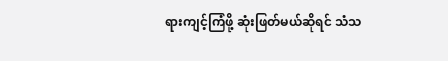ရားကျင့်ကြံဖို့ ဆုံးဖြတ်မယ်ဆိုရင် သံသ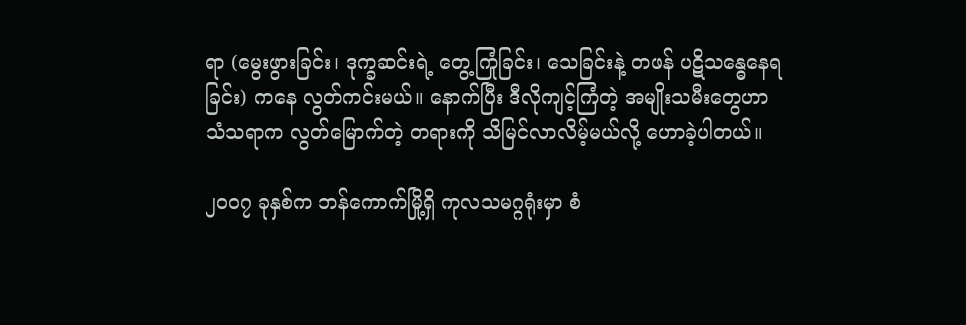ရာ (မွေးဖွားခြင်း၊ ဒုက္ခဆင်းရဲ့ တွေ့ကြုံခြင်း၊ သေခြင်းနဲ့ တဖန် ပဋိသန္ဓေနေရခြင်း) ကနေ လွတ်ကင်းမယ်။ နောက်ပြီး ဒီလိုကျင့်ကြံတဲ့ အမျိုးသမီးတွေဟာ သံသရာက လွတ်မြောက်တဲ့ တရားကို သိမြင်လာလိမ့်မယ်လို့ ဟောခဲ့ပါတယ်။

၂၀၀၇ ခုနှစ်က ဘန်ကောက်မြို့ရှိ ကုလသမဂ္ဂရုံးမှာ စံ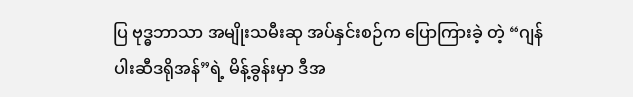ပြ ဗုဒ္ဓဘာသာ အမျိုးသမီးဆု အပ်နှင်းစဉ်က ပြောကြားခဲ့ တဲ့ “ဂျန်ပါးဆီဒရိုအန်”ရဲ့ မိန့်ခွန်းမှာ ဒီအ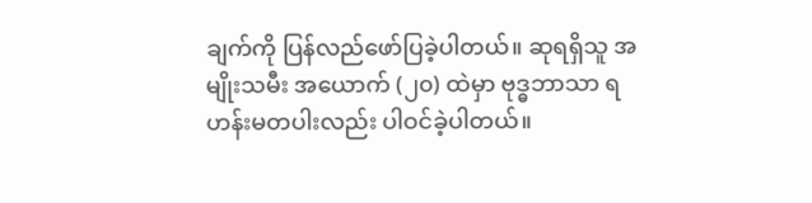ချက်ကို ပြန်လည်ဖော်ပြခဲ့ပါတယ်။ ဆုရရှိသူ အမျိုးသမီး အယောက် (၂၀) ထဲမှာ ဗုဒ္ဓဘာသာ ရဟန်းမတပါးလည်း ပါဝင်ခဲ့ပါတယ်။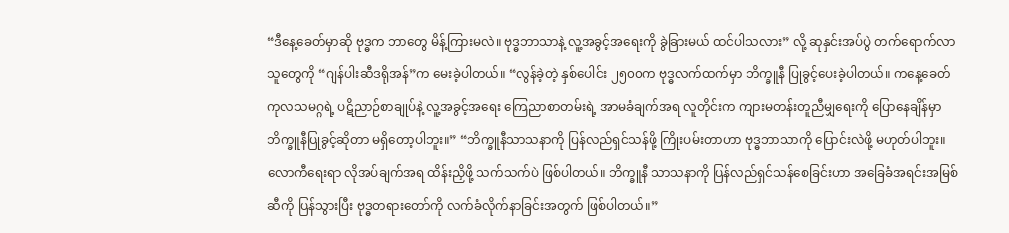“ဒီနေ့ခေတ်မှာဆို ဗုဒ္ဓက ဘာတွေ မိန့်ကြားမလဲ။ ဗုဒ္ဓဘာသာနဲ့ လူ့အခွင့်အရေးကို ခွဲခြားမယ် ထင်ပါသလား” လို့ ဆုနှင်းအပ်ပွဲ တက်ရောက်လာသူတွေကို “ဂျန်ပါးဆီဒရိုအန်”က မေးခဲ့ပါတယ်။ “လွန်ခဲ့တဲ့ နှစ်ပေါင်း ၂၅၀၀က ဗုဒ္ဓလက်ထက်မှာ ဘိက္ခူနီ ပြုခွင့်ပေးခဲ့ပါတယ်။ ကနေ့ခေတ် ကုလသမဂ္ဂရဲ့ ပဋိညာဉ်စာချုပ်နဲ့ လူ့အခွင့်အရေး ကြေညာစာတမ်းရဲ့ အာမခံချက်အရ လူတိုင်းက ကျားမတန်းတူညီမျှရေးကို ပြောနေချိန်မှာ ဘိက္ခူနီပြုခွင့်ဆိုတာ မရှိတော့ပါဘူး။” “ဘိက္ခူနီသာသနာကို ပြန်လည်ရှင်သန်ဖို့ ကြိုးပမ်းတာဟာ ဗုဒ္ဓဘာသာကို ပြောင်းလဲဖို့ မဟုတ်ပါဘူး။ လောကီရေးရာ လိုအပ်ချက်အရ ထိန်းညှိဖို့ သက်သက်ပဲ ဖြစ်ပါတယ်။ ဘိက္ခူနီ သာသနာကို ပြန်လည်ရှင်သန်စေခြင်းဟာ အခြေခံအရင်းအမြစ်ဆီကို ပြန်သွားပြီး ဗုဒ္ဓတရားတော်ကို လက်ခံလိုက်နာခြင်းအတွက် ဖြစ်ပါတယ်။”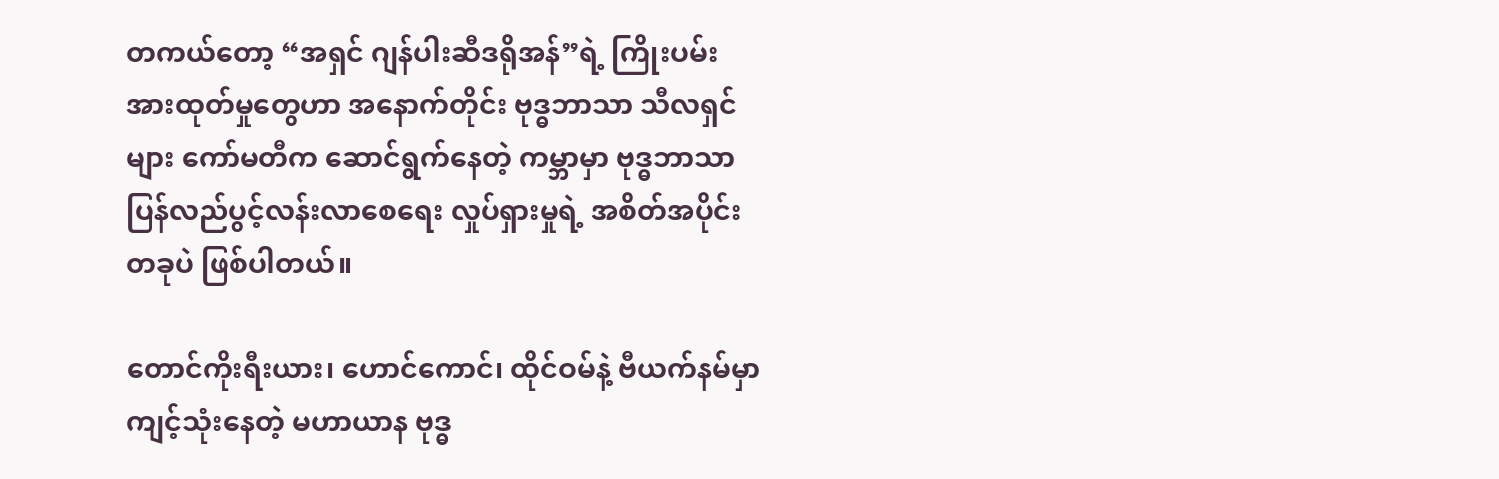တကယ်တော့ “အရှင် ဂျန်ပါးဆီဒရိုအန်”ရဲ့ ကြိုးပမ်းအားထုတ်မှုတွေဟာ အနောက်တိုင်း ဗုဒ္ဓဘာသာ သီလရှင်များ ကော်မတီက ဆောင်ရွက်နေတဲ့ ကမ္ဘာမှာ ဗုဒ္ဓဘာသာ ပြန်လည်ပွင့်လန်းလာစေရေး လှုပ်ရှားမှုရဲ့ အစိတ်အပိုင်းတခုပဲ ဖြစ်ပါတယ်။

တောင်ကိုးရီးယား၊ ဟောင်ကောင်၊ ထိုင်ဝမ်နဲ့ ဗီယက်နမ်မှာ ကျင့်သုံးနေတဲ့ မဟာယာန ဗုဒ္ဓ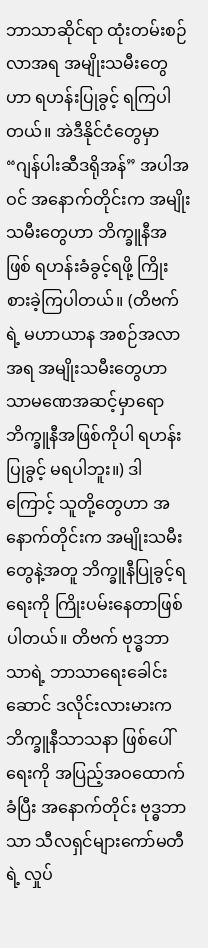ဘာသာဆိုင်ရာ ထုံးတမ်းစဉ်လာအရ အမျိုးသမီးတွေဟာ ရဟန်းပြုခွင့် ရကြပါတယ်။ အဲဒီနိုင်ငံတွေမှာ “ဂျန်ပါးဆီဒရိုအန်” အပါအဝင် အနောက်တိုင်းက အမျိုးသမီးတွေဟာ ဘိက္ခူနီအဖြစ် ရဟန်းခံခွင့်ရဖို့ ကြိုးစားခဲ့ကြပါတယ်။ (တိဗက်ရဲ့ မဟာယာန အစဉ်အလာအရ အမျိုးသမီးတွေဟာ သာမဏေအဆင့်မှာရော ဘိက္ခူနီအဖြစ်ကိုပါ ရဟန်းပြုခွင့် မရပါဘူး။) ဒါကြောင့် သူတို့တွေဟာ အနောက်တိုင်းက အမျိုးသမီးတွေနဲ့အတူ ဘိက္ခူနီပြုခွင့်ရရေးကို ကြိုးပမ်းနေတာဖြစ်ပါတယ်။ တိဗက် ဗုဒ္ဓဘာသာရဲ့ ဘာသာရေးခေါင်းဆောင် ဒလိုင်းလားမားက ဘိက္ခူနီသာသနာ ဖြစ်ပေါ်ရေးကို အပြည့်အဝထောက်ခံပြီး အနောက်တိုင်း ဗုဒ္ဓဘာသာ သီလရှင်များကော်မတီရဲ့ လှုပ်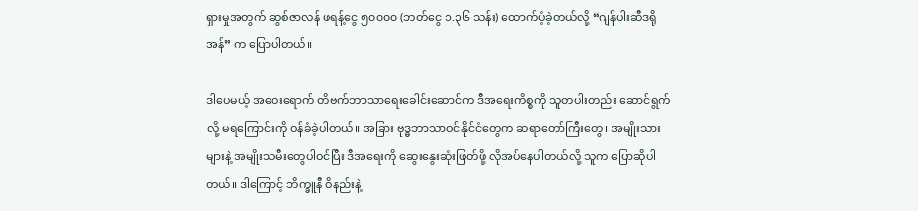ရှားမှုအတွက် ဆွစ်ဇာလန် ဖရန့်ငွေ ၅၀၀၀၀ (ဘတ်ငွေ ၁.၃၆ သန်း) ထောက်ပံ့ခဲ့တယ်လို့ “ဂျန်ပါးဆီဒရိုအန်” က ပြောပါတယ်။

ဒါပေမယ့် အဝေးရောက် တိဗက်ဘာသာရေးခေါင်းဆောင်က ဒီအရေးကိစ္စကို သူတပါးတည်း ဆောင်ရွက်လို့ မရကြောင်းကို ဝန်ခံခဲ့ပါတယ်။ အခြား ဗုဒ္ဓဘာသာဝင်နိုင်ငံတွေက ဆရာတော်ကြီးတွေ၊ အမျိုးသားများနဲ့ အမျိုးသမီးတွေပါဝင်ပြီး ဒီအရေးကို ဆွေးနွေးဆုံးဖြတ်ဖို့ လိုအပ်နေပါတယ်လို့ သူက ပြောဆိုပါတယ်။ ဒါကြောင့် ဘိက္ခူနီ ဝိနည်းနဲ့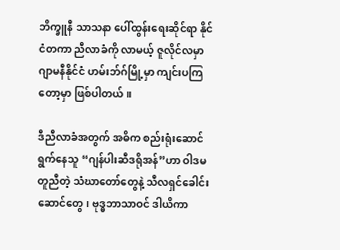ဘိက္ခူနီ သာသနာ ပေါ်ထွန်းရေးဆိုင်ရာ နိုင်ငံတကာ ညီလာခံကို လာမယ့် ဇူလိုင်လမှာ ဂျာမနီနိုင်ငံ ဟမ်းဘ်ဂ်မြို့မှာ ကျင်းပကြတော့မှာ ဖြစ်ပါတယ်။

ဒီညီလာခံအတွက် အဓိက စည်းရုံးဆောင်ရွက်နေသူ “ဂျန်ပါးဆီဒရိုအန်”ဟာ ဝါဒမတူညီတဲ့ သံဃာတော်တွေနဲ့ သီလရှင်ခေါင်းဆောင်တွေ၊ ဗုဒ္ဓဘာသာဝင် ဒါယိကာ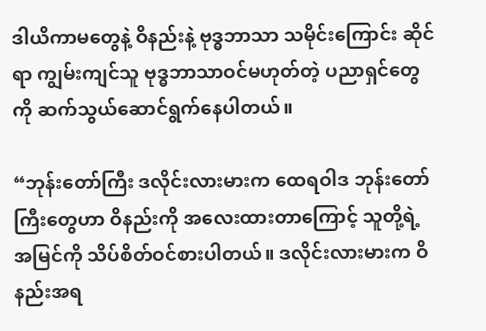ဒါယိကာမတွေနဲ့ ဝိနည်းနဲ့ ဗုဒ္ဓဘာသာ သမိုင်းကြောင်း ဆိုင်ရာ ကျွမ်းကျင်သူ ဗုဒ္ဓဘာသာဝင်မဟုတ်တဲ့ ပညာရှင်တွေကို ဆက်သွယ်ဆောင်ရွက်နေပါတယ်။

“ဘုန်းတော်ကြီး ဒလိုင်းလားမားက ထေရဝါဒ ဘုန်းတော်ကြီးတွေဟာ ဝိနည်းကို အလေးထားတာကြောင့် သူတို့ရဲ့ အမြင်ကို သိပ်စိတ်ဝင်စားပါတယ်။ ဒလိုင်းလားမားက ဝိနည်းအရ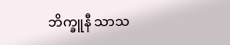ဘိက္ခူနီ သာသ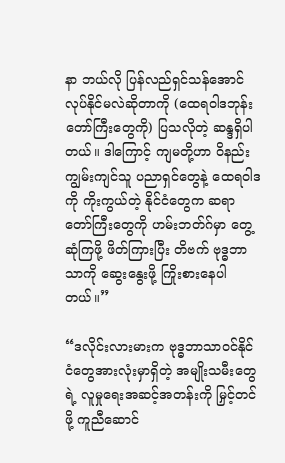နာ ဘယ်လို ပြန်လည်ရှင်သန်အောင် လုပ်နိုင်မလဲဆိုတာကို (ထေရဝါဒဘုန်းတော်ကြီးတွေကို) ပြသလိုတဲ့ ဆန္ဒရှိပါတယ်။ ဒါကြောင့် ကျမတို့ဟာ ဝိနည်းကျွမ်းကျင်သူ ပညာရှင်တွေနဲ့ ထေရဝါဒကို ကိုးကွယ်တဲ့ နိုင်ငံတွေက ဆရာတော်ကြီးတွေကို ဟမ်းဘတ်ဂ်မှာ တွေ့ဆုံကြဖို့ ဖိတ်ကြားပြီး တိဗက် ဗုဒ္ဓဘာသာကို ဆွေးနွေးဖို့ ကြိုးစားနေပါတယ်။”

“ဒလိုင်းလားမားက ဗုဒ္ဓဘာသာဝင်နိုင်ငံတွေအားလုံးမှာရှိတဲ့ အမျိုးသမီးတွေရဲ့ လူမှုရေးအဆင့်အတန်းကို မြှင့်တင်ဖို့ ကူညီဆောင်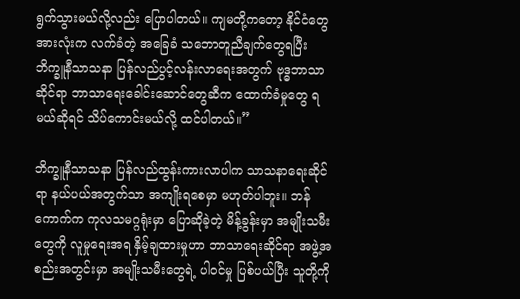ရွက်သွားမယ်လို့လည်း ပြောပါတယ်။ ကျမတို့ကတော့ နိုင်ငံတွေအားလုံးက လက်ခံတဲ့ အခြေခံ သဘောတူညီချက်တွေရပြီး ဘိက္ခူနီသာသနာ ပြန်လည်ပွင့်လန်းလာရေးအတွက် ဗုဒ္ဓဘာသာဆိုင်ရာ ဘာသာရေးခေါင်းဆောင်တွေဆီက ထောက်ခံမှုတွေ ရမယ်ဆိုရင် သိပ်ကောင်းမယ်လို့ ထင်ပါတယ်။”

ဘိက္ခူနီသာသနာ ပြန်လည်ထွန်းကားလာပါက သာသနာရေးဆိုင်ရာ နယ်ပယ်အတွက်သာ အကျိုးရစေမှာ မဟုတ်ပါဘူး။ ဘန်ကောက်က ကုလသမဂ္ဂရုံးမှာ ပြောဆိုခဲ့တဲ့ မိန့်ခွန်းမှာ အမျိုးသမီးတွေကို လူမှုရေးအရ နှိမ့်ချထားမှုဟာ ဘာသာရေးဆိုင်ရာ အဖွဲ့အစည်းအတွင်းမှာ အမျိုးသမီးတွေရဲ့ ပါဝင်မှု ပြစ်ပယ်ပြီး သူတို့ကို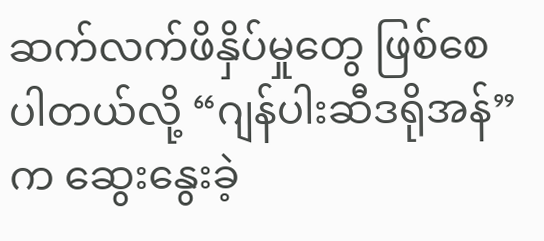ဆက်လက်ဖိနှိပ်မှုတွေ ဖြစ်စေပါတယ်လို့ “ဂျန်ပါးဆီဒရိုအန်”က ဆွေးနွေးခဲ့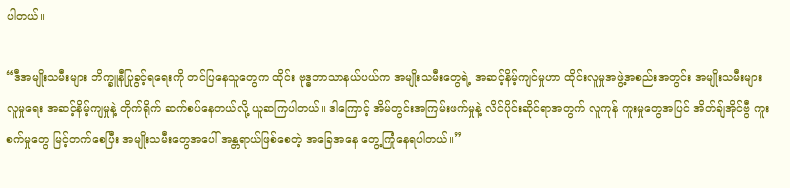ပါတယ်။

“ဒီအမျိုးသမီးများ ဘိက္ခူနီပြုခွင့်ရရေးကို တင်ပြနေသူတွေက ထိုင်း ဗုဒ္ဓဘာသာနယ်ပယ်က အမျိုးသမီးတွေရဲ့ အဆင့်နိမ့်ကျင်မှုဟာ ထိုင်းလူမှုအဖွဲ့အစည်းအတွင်း အမျိုးသမီးများ လူမှုရေး အဆင့်နိမ့်ကျမှုနဲ့ တိုက်ရိုက် ဆက်စပ်နေတယ်လို့ ယူဆကြပါတယ်။ ဒါကြောင့် အိမ်တွင်းအကြမ်းဖက်မှုနဲ့ လိင်ပိုင်းဆိုင်ရာအတွက် လူကုန် ကူးမှုတွေအပြင် အိတ်ချ်အိုင်ဗွီ ကူးစက်မှုတွေ မြင့်တက်စေပြီး အမျိုးသမီးတွေအပေါ် အန္တရာယ်ဖြစ်စေတဲ့ အခြေအနေ တွေ့ကြုံနေရပါတယ်။”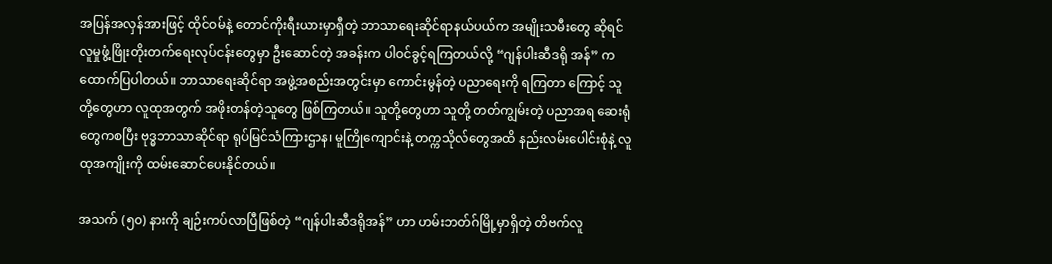အပြန်အလှန်အားဖြင့် ထိုင်ဝမ်နဲ့ တောင်ကိုးရီးယားမှာရှီတဲ့ ဘာသာရေးဆိုင်ရာနယ်ပယ်က အမျိုးသမီးတွေ ဆိုရင် လူမှုဖွံ့ဖြိုးတိုးတက်ရေးလုပ်ငန်းတွေမှာ ဦးဆောင်တဲ့ အခန်းက ပါဝင်ခွင့်ရကြတယ်လို့ “ဂျန်ပါးဆီဒရို အန်” က ထောက်ပြပါတယ်။ ဘာသာရေးဆိုင်ရာ အဖွဲ့အစည်းအတွင်းမှာ ကောင်းမွန်တဲ့ ပညာရေးကို ရကြတာ ကြောင့် သူတို့တွေဟာ လူထုအတွက် အဖိုးတန်တဲ့သူတွေ ဖြစ်ကြတယ်။ သူတို့တွေဟာ သူတို့ တတ်ကျွမ်းတဲ့ ပညာအရ ဆေးရုံတွေကစပြီး ဗုဒ္ဓဘာသာဆိုင်ရာ ရုပ်မြင်သံကြားဌာန၊ မူကြိုကျောင်းနဲ့ တက္ကသိုလ်တွေအထိ နည်းလမ်းပေါင်းစုံနဲ့ လူထုအကျိုးကို ထမ်းဆောင်ပေးနိုင်တယ်။

အသက် (၅၀) နားကို ချဉ်းကပ်လာပြီဖြစ်တဲ့ “ဂျန်ပါးဆီဒရိုအန်” ဟာ ဟမ်းဘတ်ဂ်မြို့မှာရှိတဲ့ တိဗက်လူ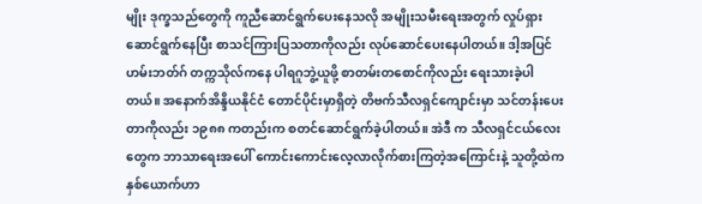မျိုး ဒုက္ခသည်တွေကို ကူညီဆောင်ရွက်ပေးနေသလို အမျိုးသမီးရေးအတွက် လှုပ်ရှားဆောင်ရွက်နေပြီး စာသင်ကြားပြသတာကိုလည်း လုပ်ဆောင်ပေးနေပါတယ်။ ဒါ့အပြင် ဟမ်းဘတ်ဂ် တက္ကသိုလ်ကနေ ပါရဂူဘွဲ့ယူဖို့ စာတမ်းတစောင်ကိုလည်း ရေးသားခဲ့ပါတယ်။ အနောက်အိန္ဒိယနိုင်ငံ တောင်ပိုင်းမှာရှိတဲ့ တိဗက်သီလရှင်ကျောင်းမှာ သင်တန်းပေးတာကိုလည်း ၁၉၈၈ ကတည်းက စတင်ဆောင်ရွက်ခဲ့ပါတယ်။ အဲဒီ က သီလရှင်ငယ်လေးတွေက ဘာသာရေးအပေါ် ကောင်းကောင်းလေ့လာလိုက်စားကြတဲ့အကြောင်းနဲ့ သူတို့ထဲက နှစ်ယောက်ဟာ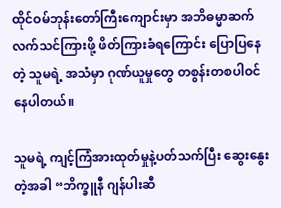ထိုင်ဝမ်ဘုန်းတော်ကြီးကျောင်းမှာ အဘိဓမ္မာဆက်လက်သင်ကြားဖို့ ဖိတ်ကြားခံရကြောင်း ပြောပြနေတဲ့ သူမရဲ့ အသံမှာ ဂုဏ်ယူမှုတွေ တစွန်းတစပါဝင်နေပါတယ်။

သူမရဲ့ ကျင့်ကြံအားထုတ်မှုနဲ့ပတ်သက်ပြီး ဆွေးနွေးတဲ့အခါ “ဘိက္ခူနီ ဂျန်ပါးဆီ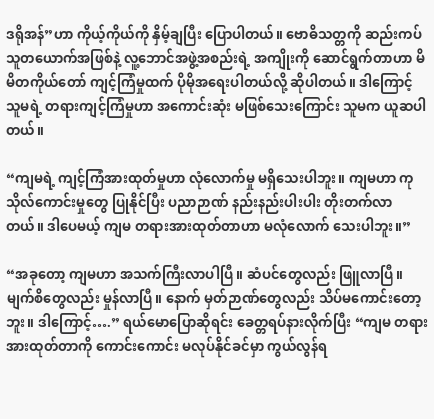ဒရိုအန်”ဟာ ကိုယ့်ကိုယ်ကို နှိမ့်ချပြီး ပြောပါတယ်။ ဗောဓိသတ္တကို ဆည်းကပ်သူတယောက်အဖြစ်နဲ့ လူ့ဘောင်အဖွဲ့အစည်းရဲ့ အကျိုးကို ဆောင်ရွက်တာဟာ မိမိတကိုယ်တော် ကျင့်ကြံမှုထက် ပိုမိုအရေးပါတယ်လို့ ဆိုပါတယ်။ ဒါကြောင့် သူမရဲ့ တရားကျင့်ကြံမှုဟာ အကောင်းဆုံး မဖြစ်သေးကြောင်း သူမက ယူဆပါတယ်။

“ကျမရဲ့ ကျင့်ကြံအားထုတ်မှုဟာ လုံလောက်မှု မရှိသေးပါဘူး။ ကျမဟာ ကုသိုလ်ကောင်းမှုတွေ ပြုနိုင်ပြီး ပညာဉာဏ် နည်းနည်းပါးပါး တိုးတက်လာတယ်။ ဒါပေမယ့် ကျမ တရားအားထုတ်တာဟာ မလုံလောက် သေးပါဘူး။”

“အခုတော့ ကျမဟာ အသက်ကြီးလာပါပြီ။ ဆံပင်တွေလည်း ဖြူလာပြီ။ မျက်စိတွေလည်း မှုန်လာပြီ။ နောက် မှတ်ဉာဏ်တွေလည်း သိပ်မကောင်းတော့ဘူး။ ဒါကြောင့်….” ရယ်မောပြောဆိုရင်း ခေတ္တရပ်နားလိုက်ပြီး “ကျမ တရားအားထုတ်တာကို ကောင်းကောင်း မလုပ်နိုင်ခင်မှာ ကွယ်လွန်ရ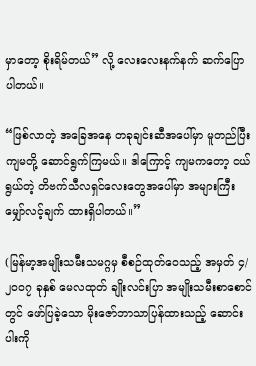မှာတော့ စိုးရိမ်တယ်” လို့ လေးလေးနက်နက် ဆက်ပြောပါတယ်။

“ဖြစ်လာတဲ့ အခြေအနေ တခုချင်းဆီအပေါ်မှာ မူတည်ပြီး ကျမတို့ ဆောင်ရွက်ကြမယ်။ ဒါကြောင့် ကျမကတော့ ငယ်ရွယ်တဲ့ တိဗက်သီလရှင်လေးတွေအပေါ်မှာ အများကြီးမျှော်လင့်ချက် ထားရှိပါတယ်။”

(မြန်မာ့အမျိုးသမီးသမဂ္ဂမှ စီစဉ်ထုတ်ဝေသည့် အမှတ် ၄/၂၀၀၇ ခုနှစ် မေလထုတ် ချိုးလင်းပြာ အမျိုးသမီးစာစောင်တွင် ဖော်ပြခဲ့သော မိုးဇော်ဘာသာပြန်ထားသည့် ဆောင်းပါးကို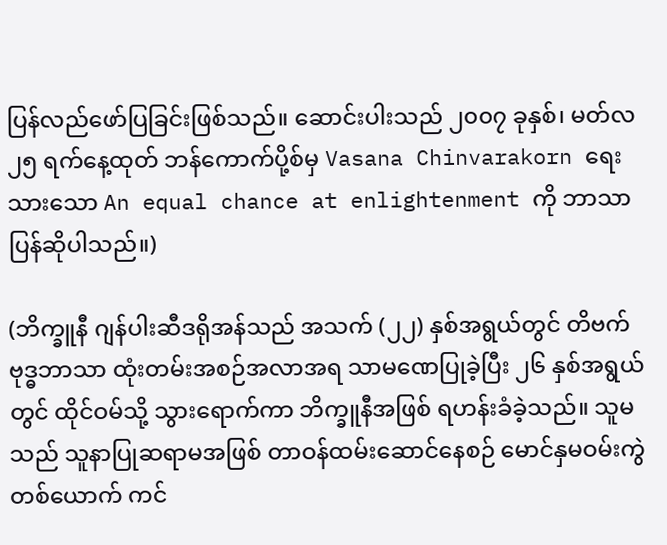ပြန်လည်ဖော်ပြခြင်းဖြစ်သည်။ ဆောင်းပါးသည် ၂၀၀၇ ခုနှစ်၊ မတ်လ ၂၅ ရက်နေ့ထုတ် ဘန်ကောက်ပို့စ်မှ Vasana Chinvarakorn ရေးသားသော An equal chance at enlightenment ကို ဘာသာပြန်ဆိုပါသည်။)

(ဘိက္ခူနီ ဂျန်ပါးဆီဒရိုအန်သည် အသက် (၂၂) နှစ်အရွယ်တွင် တိဗက် ဗုဒ္ဓဘာသာ ထုံးတမ်းအစဉ်အလာအရ သာမဏေပြုခဲ့ပြီး ၂၆ နှစ်အရွယ်တွင် ထိုင်ဝမ်သို့ သွားရောက်ကာ ဘိက္ခူနီအဖြစ် ရဟန်းခံခဲ့သည်။ သူမသည် သူနာပြုဆရာမအဖြစ် တာဝန်ထမ်းဆောင်နေစဉ် မောင်နှမဝမ်းကွဲတစ်ယောက် ကင်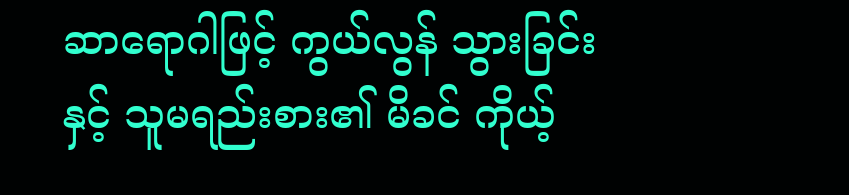ဆာရောဂါဖြင့် ကွယ်လွန် သွားခြင်းနှင့် သူမရည်းစား၏ မိခင် ကိုယ့်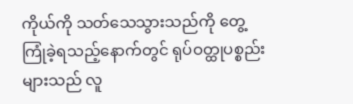ကိုယ်ကို သတ်သေသွားသည်ကို တွေ့ကြုံခဲ့ရသည့်နောက်တွင် ရုပ်ဝတ္ထုပစ္စည်းများသည် လူ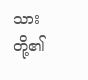သားတို့၏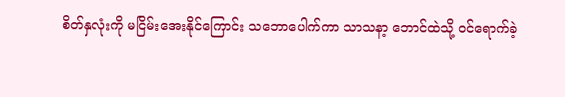စိတ်နှလုံးကို မငြိမ်းအေးနိုင်ကြောင်း သဘောပေါက်ကာ သာသနာ့ ဘောင်ထဲသို့ ဝင်ရောက်ခဲ့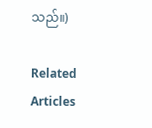သည်။)

Related Articles